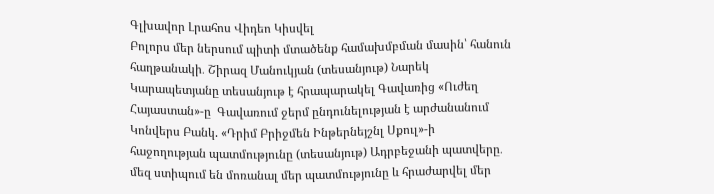Գլխավոր Լրահոս Վիդեո Կիսվել
Բոլորս մեր ներսում պիտի մտածենք համախմբման մասին՝ հանուն հաղթանակի․ Շիրազ Մանուկյան (տեսանյութ) Նարեկ Կարապետյանը տեսանյութ է հրապարակել Գավառից «Ուժեղ Հայաստան»-ը  Գավառում ջերմ ընդունելության է արժանանում Կոնվերս Բանկ. «Դրիմ Բրիջմեն Ինթերնեյշնլ Սքուլ»-ի հաջողության պատմությունը (տեսանյութ) Ադրբեջանի պատվերը․ մեզ ստիպում են մոռանալ մեր պատմությունը և հրաժարվել մեր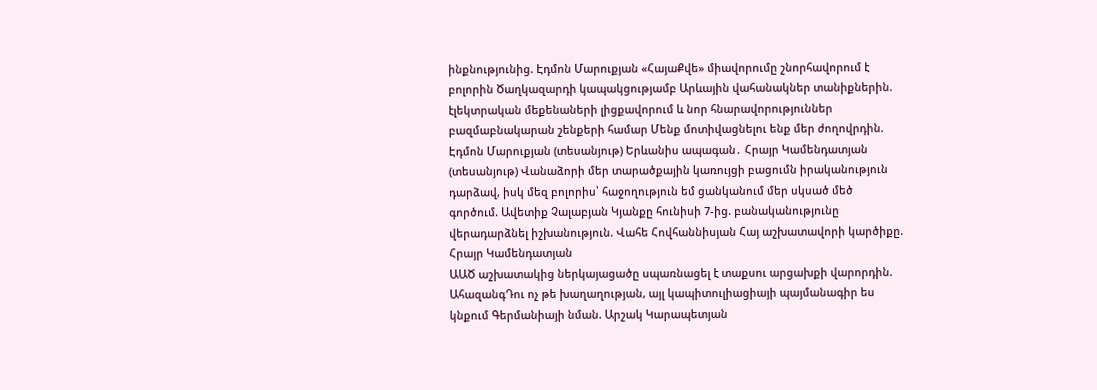ինքնությունից. Էդմոն Մարուքյան «ՀայաՔվե» միավորումը շնորհավորում է բոլորին Ծաղկազարդի կապակցությամբ Արևային վահանակներ տանիքներին. էլեկտրական մեքենաների լիցքավորում և նոր հնարավորություններ բազմաբնակարան շենքերի համար Մենք մոտիվացնելու ենք մեր ժողովրդին. Էդմոն Մարուքյան (տեսանյութ) Երևանիս ապագան․ Հրայր Կամենդատյան (տեսանյութ) Վանաձորի մեր տարածքային կառույցի բացումն իրականություն դարձավ, իսկ մեզ բոլորիս՝ հաջողություն եմ ցանկանում մեր սկսած մեծ գործում. Ավետիք Չալաբյան Կյանքը հունիսի 7-ից. բանականությունը վերադարձնել իշխանություն. Վահե Հովհաննիսյան Հայ աշխատավորի կարծիքը. Հրայր Կամենդատյան
ԱԱԾ աշխատակից ներկայացածը սպառնացել է տաքսու արցախքի վարորդին. ԱհազանգԴու ոչ թե խաղաղության, այլ կապիտուլիացիայի պայմանագիր ես կնքում Գերմանիայի նման. Արշակ Կարապետյան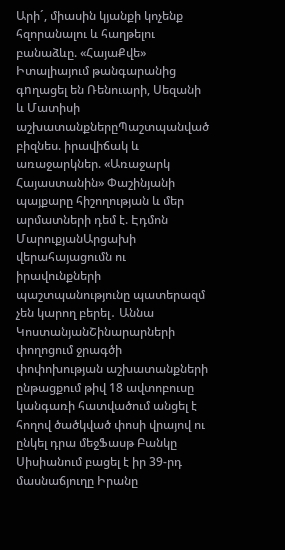Արի´, միասին կյանքի կոչենք հզորանալու և հաղթելու բանաձևը. «ՀայաՔվե» Իտալիայում թանգարանից գnղացել են Ռենուարի, Սեզանի և Մատիսի աշխատանքներըՊաշտպանված բիզնես. իրավիճակ և առաջարկներ. «Առաջարկ Հայաստանին» Փաշինյանի պայքարը հիշողության և մեր արմատների դեմ է. Էդմոն ՄարուքյանԱրցախի վերահայացումն ու իրավունքների պաշտպանությունը պատերազմ չեն կարող բերել․ Աննա ԿոստանյանՇինարարների փողոցում ջրագծի փոփոխության աշխատանքների ընթացքում թիվ 18 ավտոբուսը կանգառի հատվածում անցել է հողով ծածկված փոսի վրայով ու ընկել դրա մեջՖասթ Բանկը Սիսիանում բացել է իր 39-րդ մասնաճյուղը Իրանը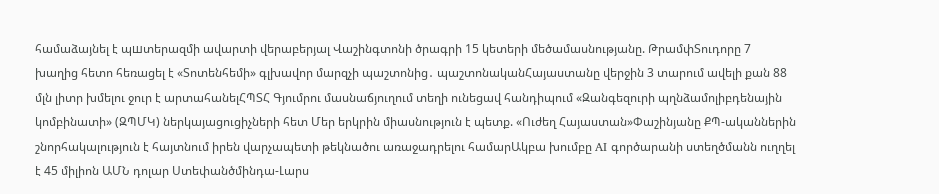համաձայնել է պшտերազմի ավարտի վերաբերյալ Վաշինգտոնի ծրագրի 15 կետերի մեծամասնությանը. ԹրամփՏուդորը 7 խաղից հետո հեռացել է «Տոտենհեմի» գլխավոր մարզչի պաշտոնից․ պաշտոնականՀայաստանը վերջին 3 տարում ավելի քան 88 մլն լիտր խմելու ջուր է արտահանելՀՊՏՀ Գյումրու մասնաճյուղում տեղի ունեցավ հանդիպում «Զանգեզուրի պղնձամոլիբդենային կոմբինատի» (ԶՊՄԿ) ներկայացուցիչների հետ Մեր երկրին միասնություն է պետք. «Ուժեղ Հայաստան»Փաշինյանը ՔՊ-ականներին շնորհակալություն է հայտնում իրեն վարչապետի թեկնածու առաջադրելու համարԱկբա խումբը AI գործարանի ստեղծմանն ուղղել է 45 միլիոն ԱՄՆ դոլար Ստեփանծմինդա-Լարս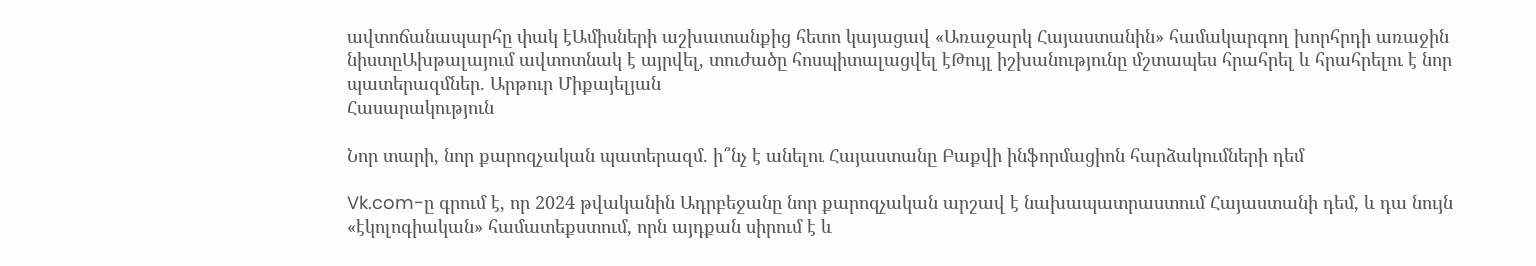ավտոճանապարհը փակ էԱմիսների աշխատանքից հետո կայացավ «Առաջարկ Հայաստանին» համակարգող խորհրդի առաջին նիստըԱխթալայում ավտոտնակ է այրվել, տուժածը հոսպիտալացվել էԹույլ իշխանությունը մշտապես հրահրել և հրահրելու է նոր պատերազմներ. Արթուր Միքայելյան
Հասարակություն

Նոր տարի, նոր քարոզչական պատերազմ. ի՞նչ է անելու Հայաստանը Բաքվի ինֆորմացիոն հարձակումների դեմ

Vk.com-ը գրում է, որ 2024 թվականին Ադրբեջանը նոր քարոզչական արշավ է նախապատրաստում Հայաստանի դեմ, և դա նույն «էկոլոգիական» համատեքստում, որն այդքան սիրում է և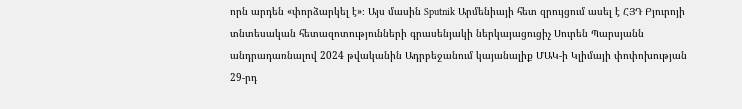որն արդեն «փորձարկել է»։ Այս մասին Sputnik Արմենիայի հետ զրույցում ասել է ՀՅԴ Բյուրոյի տնտեսական հետազոտությունների գրասենյակի ներկայացուցիչ Սուրեն Պարսյանն անդրադառնալով 2024 թվականին Ադրբեջանում կայանալիք ՄԱԿ-ի Կլիմայի փոփոխության 29-րդ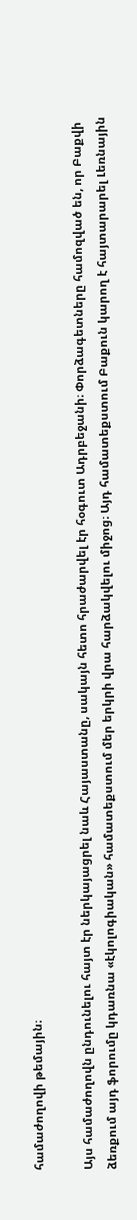համաժողովի թեմային։

Այս համաժողովն ընդունելու հայտ էր ներկայացրել նաև Հայաստանը, սակայն հետո հրաժարվել էր հօգուտ Ադրբեջանի։ Փորձագետները համոզված են, որ Բաքվի ձեռքում այդ ֆորումը կդառնա «էկոլոգիական» համատեքստում մեր երկրի վրա հարձակվելու միջոց։ Այդ համատեքստում Բաքուն կարող է հայտարարել Լեռնային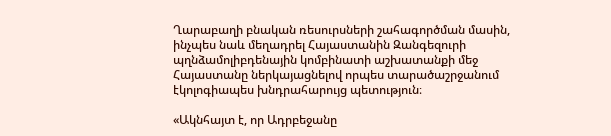Ղարաբաղի բնական ռեսուրսների շահագործման մասին, ինչպես նաև մեղադրել Հայաստանին Զանգեզուրի պղնձամոլիբդենային կոմբինատի աշխատանքի մեջ Հայաստանը ներկայացնելով որպես տարածաշրջանում էկոլոգիապես խնդրահարույց պետություն։

«Ակնհայտ է, որ Ադրբեջանը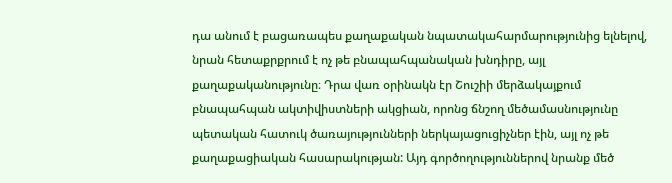դա անում է բացառապես քաղաքական նպատակահարմարությունից ելնելով, նրան հետաքրքրում է ոչ թե բնապահպանական խնդիրը, այլ քաղաքականությունը։ Դրա վառ օրինակն էր Շուշիի մերձակայքում բնապահպան ակտիվիստների ակցիան, որոնց ճնշող մեծամասնությունը պետական հատուկ ծառայությունների ներկայացուցիչներ էին, այլ ոչ թե քաղաքացիական հասարակության: Այդ գործողություններով նրանք մեծ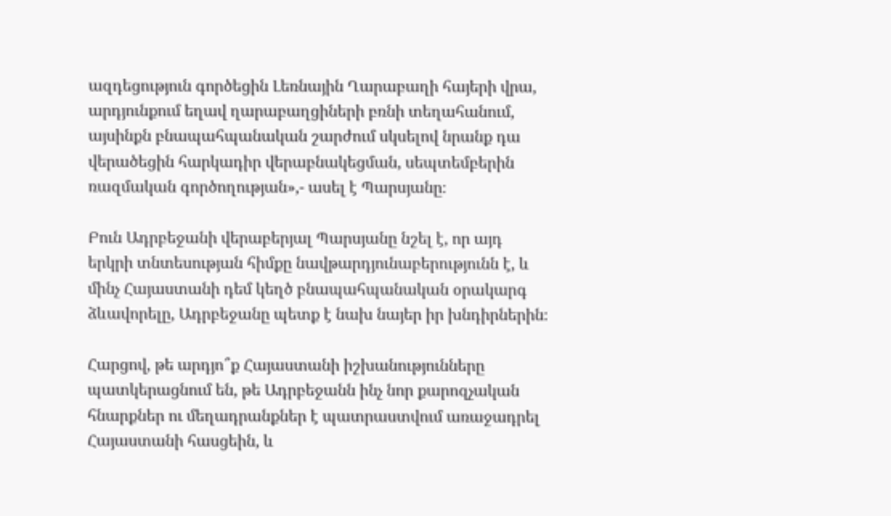ազդեցություն գործեցին Լեռնային Ղարաբաղի հայերի վրա, արդյունքում եղավ ղարաբաղցիների բռնի տեղահանում, այսինքն բնապահպանական շարժում սկսելով նրանք դա վերածեցին հարկադիր վերաբնակեցման, սեպտեմբերին ռազմական գործողության»,- ասել է Պարսյանը։

Բուն Ադրբեջանի վերաբերյալ Պարսյանը նշել է, որ այդ երկրի տնտեսության հիմքը նավթարդյունաբերությունն է, և մինչ Հայաստանի դեմ կեղծ բնապահպանական օրակարգ ձևավորելը, Ադրբեջանը պետք է նախ նայեր իր խնդիրներին։

Հարցով, թե արդյո՞ք Հայաստանի իշխանությունները պատկերացնում են, թե Ադրբեջանն ինչ նոր քարոզչական հնարքներ ու մեղադրանքներ է պատրաստվում առաջադրել Հայաստանի հասցեին, և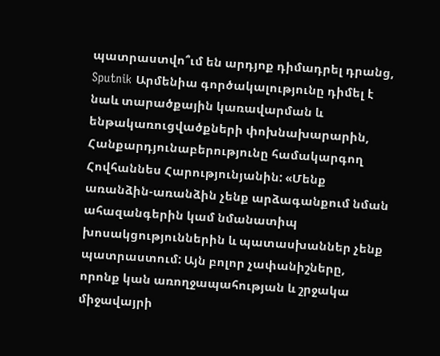պատրաստվո՞ւմ են արդյոք դիմադրել դրանց, Sputnik Արմենիա գործակալությունը դիմել է նաև տարածքային կառավարման և ենթակառուցվածքների փոխնախարարին, Հանքարդյունաբերությունը համակարգող Հովհաննես Հարությունյանին: «Մենք առանձին-առանձին չենք արձագանքում նման ահազանգերին կամ նմանատիպ խոսակցություններին և պատասխաններ չենք պատրաստում: Այն բոլոր չափանիշները, որոնք կան առողջապահության և շրջակա միջավայրի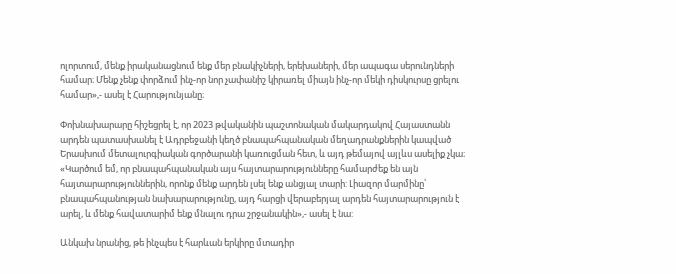ոլորտում, մենք իրականացնում ենք մեր բնակիչների, երեխաների, մեր ապագա սերունդների համար։ Մենք չենք փորձում ինչ-որ նոր չափանիշ կիրառել միայն ինչ-որ մեկի դիսկուրսը ցրելու համար»,- ասել է Հարությունյանը։

Փոխնախարարը հիշեցրել է, որ 2023 թվականին պաշտոնական մակարդակով Հայաստանն արդեն պատասխանել է Ադրբեջանի կեղծ բնապահպանական մեղադրանքներին կապված Երասխում մետալուրգիական գործարանի կառուցման հետ, և այդ թեմայով այլևս ասելիք չկա։ «Կարծում եմ, որ բնապահպանական այս հայտարարությունները համարժեք են այն հայտարարություններին, որոնք մենք արդեն լսել ենք անցյալ տարի: Լիազոր մարմինը՝ բնապահպանության նախարարությունը, այդ հարցի վերաբերյալ արդեն հայտարարություն է արել, և մենք հավատարիմ ենք մնալու դրա շրջանակին»,- ասել է նա:

Անկախ նրանից, թե ինչպես է հարևան երկիրը մտադիր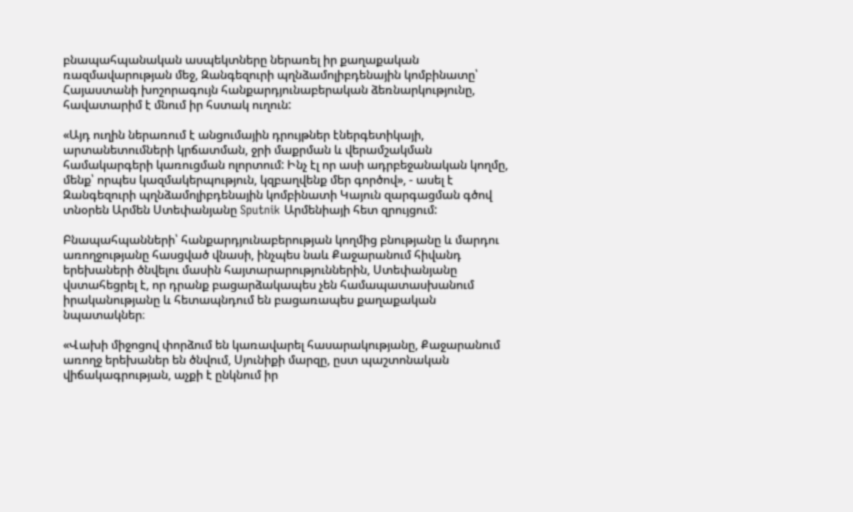բնապահպանական ասպեկտները ներառել իր քաղաքական ռազմավարության մեջ, Զանգեզուրի պղնձամոլիբդենային կոմբինատը՝ Հայաստանի խոշորագույն հանքարդյունաբերական ձեռնարկությունը, հավատարիմ է մնում իր հստակ ուղուն:

«Այդ ուղին ներառում է անցումային դրույթներ էներգետիկայի, արտանետումների կրճատման, ջրի մաքրման և վերամշակման համակարգերի կառուցման ոլորտում: Ինչ էլ որ ասի ադրբեջանական կողմը, մենք՝ որպես կազմակերպություն, կզբաղվենք մեր գործով», - ասել է Զանգեզուրի պղնձամոլիբդենային կոմբինատի Կայուն զարգացման գծով տնօրեն Արմեն Ստեփանյանը Sputnik Արմենիայի հետ զրույցում:

Բնապահպանների՝ հանքարդյունաբերության կողմից բնությանը և մարդու առողջությանը հասցված վնասի, ինչպես նաև Քաջարանում հիվանդ երեխաների ծնվելու մասին հայտարարություններին, Ստեփանյանը վստահեցրել է, որ դրանք բացարձակապես չեն համապատասխանում իրականությանը և հետապնդում են բացառապես քաղաքական նպատակներ։

«Վախի միջոցով փորձում են կառավարել հասարակությանը, Քաջարանում առողջ երեխաներ են ծնվում, Սյունիքի մարզը, ըստ պաշտոնական վիճակագրության, աչքի է ընկնում իր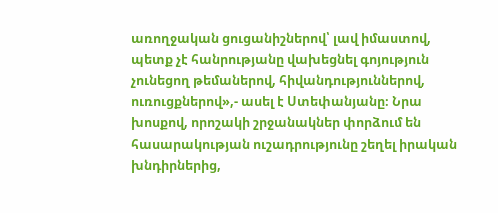առողջական ցուցանիշներով՝ լավ իմաստով, պետք չէ հանրությանը վախեցնել գոյություն չունեցող թեմաներով, հիվանդություններով, ուռուցքներով»,- ասել է Ստեփանյանը։ Նրա խոսքով, որոշակի շրջանակներ փորձում են հասարակության ուշադրությունը շեղել իրական խնդիրներից,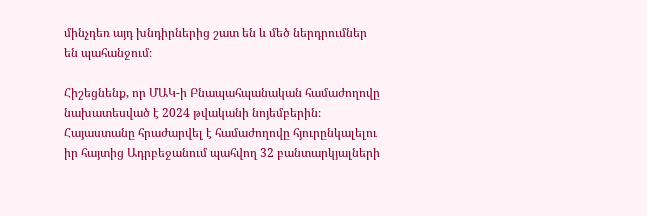մինչդեռ այդ խնդիրներից շատ են և մեծ ներդրումներ են պահանջում։

Հիշեցնենք, որ ՄԱԿ-ի Բնապահպանական համաժողովը նախատեսված է 2024 թվականի նոյեմբերին։ Հայաստանը հրաժարվել է համաժողովը հյուրընկալելու իր հայտից Ադրբեջանում պահվող 32 բանտարկյալների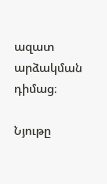ազատ արձակման դիմաց։

Նյութը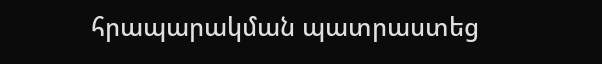հրապարակման պատրաստեց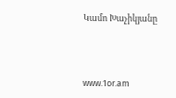Կամո Խաչիկյանը




www.1or.am